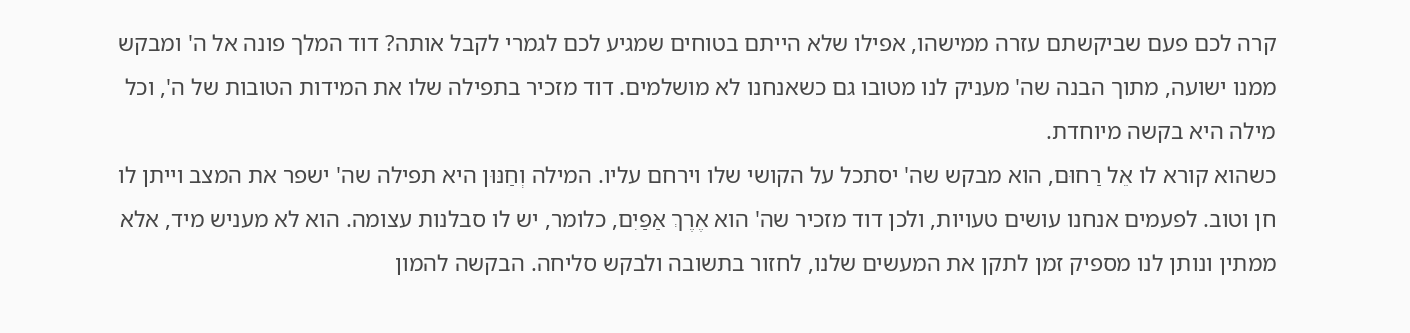קרה לכם פעם שביקשתם עזרה ממישהו, אפילו שלא הייתם בטוחים שמגיע לכם לגמרי לקבל אותה? דוד המלך פונה אל ה' ומבקש ממנו ישועה, מתוך הבנה שה' מעניק לנו מטובו גם כשאנחנו לא מושלמים. דוד מזכיר בתפילה שלו את המידות הטובות של ה', וכל מילה היא בקשה מיוחדת.
כשהוא קורא לו אֵל רַחוּם, הוא מבקש שה' יסתכל על הקושי שלו וירחם עליו. המילה וְחַנּוּן היא תפילה שה' ישפר את המצב וייתן לו חן וטוב. לפעמים אנחנו עושים טעויות, ולכן דוד מזכיר שה' הוא אֶרֶךְ אַפַּיִם, כלומר, יש לו סבלנות עצומה. הוא לא מעניש מיד, אלא ממתין ונותן לנו מספיק זמן לתקן את המעשים שלנו, לחזור בתשובה ולבקש סליחה. הבקשה להמון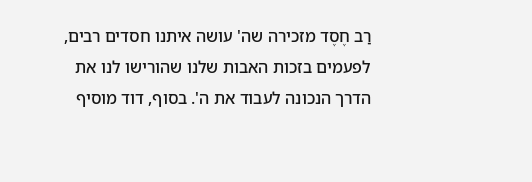רַב חֶסֶד מזכירה שה' עושה איתנו חסדים רבים, לפעמים בזכות האבות שלנו שהורישו לנו את הדרך הנכונה לעבוד את ה'. בסוף, דוד מוסיף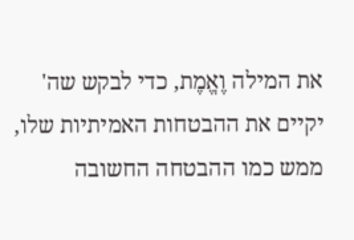את המילה וֶאֱמֶת, כדי לבקש שה' יקיים את ההבטחות האמיתיות שלו, ממש כמו ההבטחה החשובה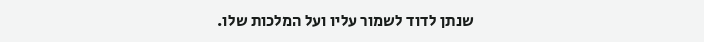שנתן לדוד לשמור עליו ועל המלכות שלו.